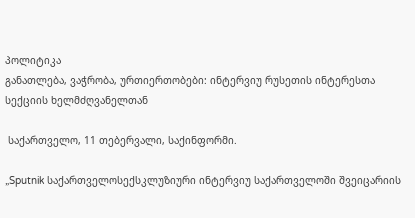პოლიტიკა
განათლება, ვაჭრობა, ურთიერთობები: ინტერვიუ რუსეთის ინტერესთა სექციის ხელმძღვანელთან

 საქართველო, 11 თებერვალი, საქინფორმი.

„Sputnik საქართველოსექსკლუზიური ინტერვიუ საქართველოში შვეიცარიის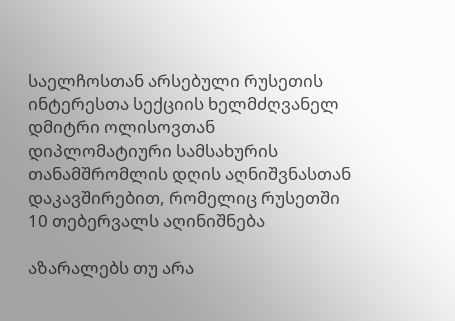საელჩოსთან არსებული რუსეთის ინტერესთა სექციის ხელმძღვანელ დმიტრი ოლისოვთან დიპლომატიური სამსახურის თანამშრომლის დღის აღნიშვნასთან დაკავშირებით, რომელიც რუსეთში 10 თებერვალს აღინიშნება

აზარალებს თუ არა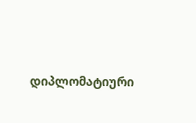დიპლომატიური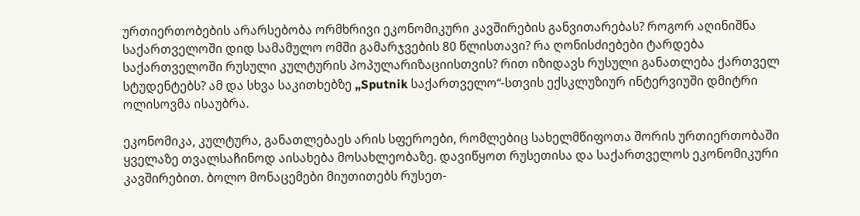ურთიერთობების არარსებობა ორმხრივი ეკონომიკური კავშირების განვითარებას? როგორ აღინიშნა საქართველოში დიდ სამამულო ომში გამარჯვების 80 წლისთავი? რა ღონისძიებები ტარდება საქართველოში რუსული კულტურის პოპულარიზაციისთვის? რით იზიდავს რუსული განათლება ქართველ სტუდენტებს? ამ და სხვა საკითხებზე „Sputnik საქართველო“-სთვის ექსკლუზიურ ინტერვიუში დმიტრი ოლისოვმა ისაუბრა.

ეკონომიკა, კულტურა, განათლებაეს არის სფეროები, რომლებიც სახელმწიფოთა შორის ურთიერთობაში ყველაზე თვალსაჩინოდ აისახება მოსახლეობაზე. დავიწყოთ რუსეთისა და საქართველოს ეკონომიკური კავშირებით. ბოლო მონაცემები მიუთითებს რუსეთ-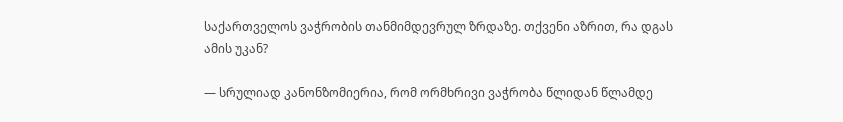საქართველოს ვაჭრობის თანმიმდევრულ ზრდაზე. თქვენი აზრით, რა დგას ამის უკან?

— სრულიად კანონზომიერია, რომ ორმხრივი ვაჭრობა წლიდან წლამდე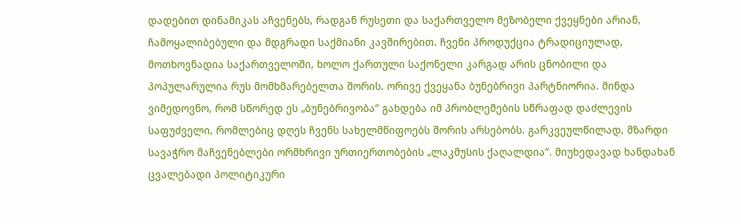დადებით დინამიკას აჩვენებს, რადგან რუსეთი და საქართველო მეზობელი ქვეყნები არიან, ჩამოყალიბებული და მდგრადი საქმიანი კავშირებით. ჩვენი პროდუქცია ტრადიციულად, მოთხოვნადია საქართველოში, ხოლო ქართული საქონელი კარგად არის ცნობილი და პოპულარულია რუს მომხმარებელთა შორის. ორივე ქვეყანა ბუნებრივი პარტნიორია. მინდა ვიმედოვნო, რომ სწორედ ეს „ბუნებრივობა“ გახდება იმ პრობლემების სწრაფად დაძლევის საფუძველი, რომლებიც დღეს ჩვენს სახელმწიფოებს შორის არსებობს. გარკვეულწილად, მზარდი სავაჭრო მაჩვენებლები ორმხრივი ურთიერთობების „ლაკმუსის ქაღალდია“. მიუხედავად ხანდახან ცვალებადი პოლიტიკური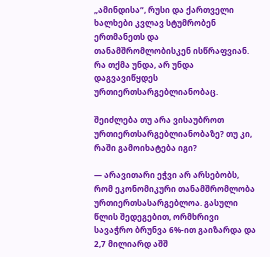„ამინდისა“, რუსი და ქართველი ხალხები კვლავ სტუმრობენ ერთმანეთს და თანამშრომლობისკენ ისწრაფვიან. რა თქმა უნდა, არ უნდა დაგვავიწყდეს ურთიერთსარგებლიანობაც.

შეიძლება თუ არა ვისაუბროთ ურთიერთსარგებლიანობაზე? თუ კი, რაში გამოიხატება იგი?

— არავითარი ეჭვი არ არსებობს, რომ ეკონომიკური თანამშრომლობა ურთიერთსასარგებლოა. გასული წლის შედეგებით, ორმხრივი სავაჭრო ბრუნვა 6%-ით გაიზარდა და 2,7 მილიარდ აშშ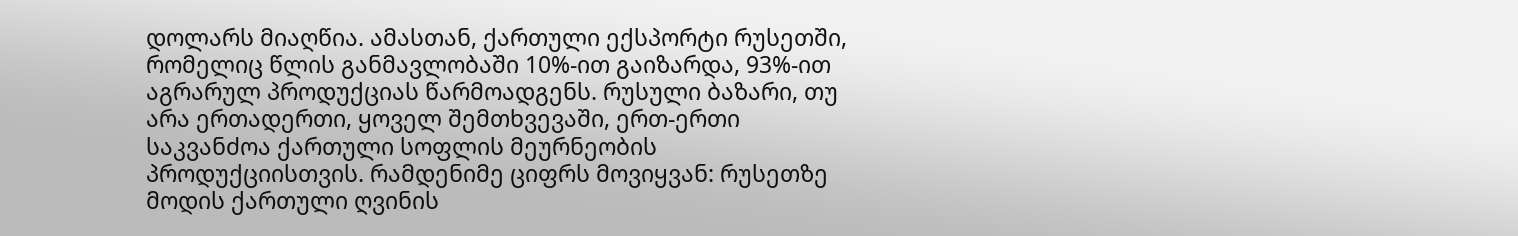დოლარს მიაღწია. ამასთან, ქართული ექსპორტი რუსეთში, რომელიც წლის განმავლობაში 10%-ით გაიზარდა, 93%-ით აგრარულ პროდუქციას წარმოადგენს. რუსული ბაზარი, თუ არა ერთადერთი, ყოველ შემთხვევაში, ერთ-ერთი საკვანძოა ქართული სოფლის მეურნეობის პროდუქციისთვის. რამდენიმე ციფრს მოვიყვან: რუსეთზე მოდის ქართული ღვინის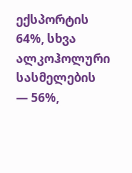ექსპორტის 64%, სხვა ალკოჰოლური სასმელების — 56%,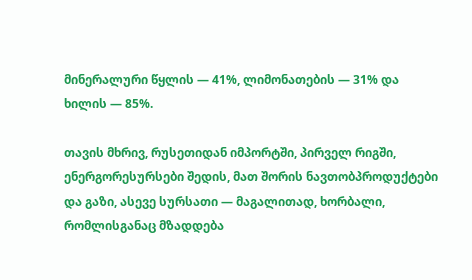მინერალური წყლის — 41%, ლიმონათების — 31% და ხილის — 85%.

თავის მხრივ, რუსეთიდან იმპორტში, პირველ რიგში, ენერგორესურსები შედის, მათ შორის ნავთობპროდუქტები და გაზი, ასევე სურსათი — მაგალითად, ხორბალი, რომლისგანაც მზადდება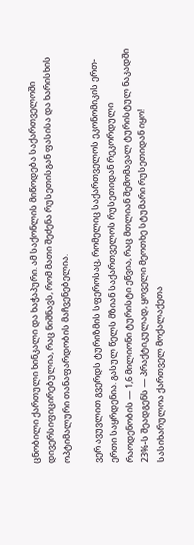ცნობილი ქართული ხინკალი და ხაჭაპური. ამ საქონლის მიწოდება საქართველოში დივერსიფიცირებულია, რაც ნიშნავს, რომ მათი შეძენა რუსეთისგან ფასისა და ხარისხის ოპტიმალური თანაფარდობის მაჩვენებელია.

ვერ ავუვლით გვერდს ტურიზმის სფეროსაც, რომელიც საქართველოს ეკონომიკის ერთ-ერთი საყრდენია. გასულ წელს მზიან საქართველოს რუსეთიდან რეკორდული რაოდენობის — 1,6 მილიონი ტურისტი ეწვია, რაც მთლიან შემომავალ ტურისტულ ნაკადში 23%-ს შეადგენს — პრაქტიკულად, ყოველი მეოთხე სტუმარი რუსეთიდან იყო! სასიხარულოა ქართველ მოქალაქეთა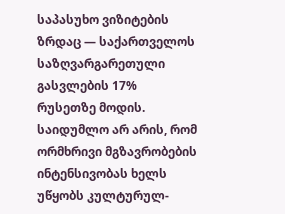საპასუხო ვიზიტების ზრდაც — საქართველოს საზღვარგარეთული გასვლების 17% რუსეთზე მოდის. საიდუმლო არ არის, რომ ორმხრივი მგზავრობების ინტენსივობას ხელს უწყობს კულტურულ-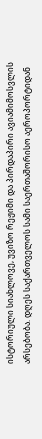ისტორიული სიახლოვე, უვიზო რეჟიმი და პირდაპირი ავიამიმოსვლის არსებობა. დღეს საქართველოს სამი საერთაშორისო აეროპორტიდან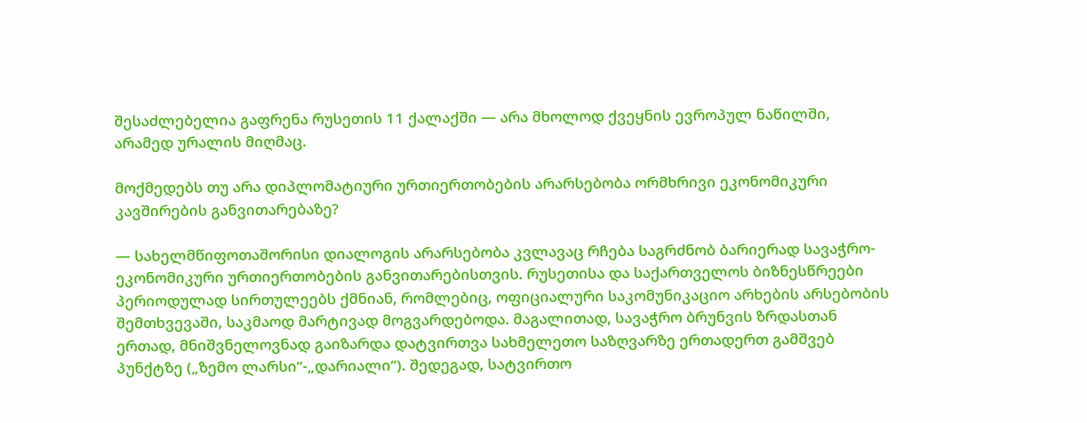შესაძლებელია გაფრენა რუსეთის 11 ქალაქში — არა მხოლოდ ქვეყნის ევროპულ ნაწილში, არამედ ურალის მიღმაც.

მოქმედებს თუ არა დიპლომატიური ურთიერთობების არარსებობა ორმხრივი ეკონომიკური კავშირების განვითარებაზე?

— სახელმწიფოთაშორისი დიალოგის არარსებობა კვლავაც რჩება საგრძნობ ბარიერად სავაჭრო-ეკონომიკური ურთიერთობების განვითარებისთვის. რუსეთისა და საქართველოს ბიზნესწრეები პერიოდულად სირთულეებს ქმნიან, რომლებიც, ოფიციალური საკომუნიკაციო არხების არსებობის შემთხვევაში, საკმაოდ მარტივად მოგვარდებოდა. მაგალითად, სავაჭრო ბრუნვის ზრდასთან ერთად, მნიშვნელოვნად გაიზარდა დატვირთვა სახმელეთო საზღვარზე ერთადერთ გამშვებ პუნქტზე („ზემო ლარსი“-„დარიალი“). შედეგად, სატვირთო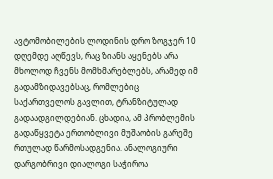ავტომობილების ლოდინის დრო ზოგჯერ 10 დღემდე აღწევს, რაც ზიანს აყენებს არა მხოლოდ ჩვენს მომხმარებლებს, არამედ იმ გადამზიდავებსაც, რომლებიც საქართველოს გავლით, ტრანზიტულად გადაადგილდებიან. ცხადია, ამ პრობლემის გადაწყვეტა ერთობლივი მუშაობის გარეშე რთულად წარმოსადგენია. ანალოგიური დარგობრივი დიალოგი საჭიროა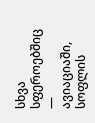სხვა სფეროებშიც — ავიაციაში, სოფლის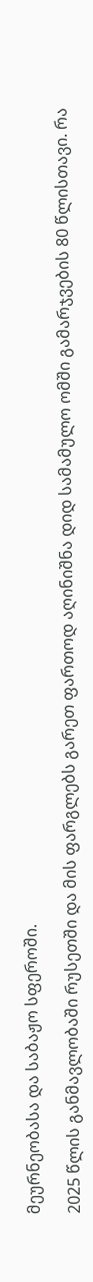მეურნეობასა და საბაჟო სფეროში.

2025 წლის განმავლობაში რუსეთში და მის ფარგლებს გარეთ ფართოდ აღინიშნა დიდ სამამულო ომში გამარჯვების 80 წლისთავი. რა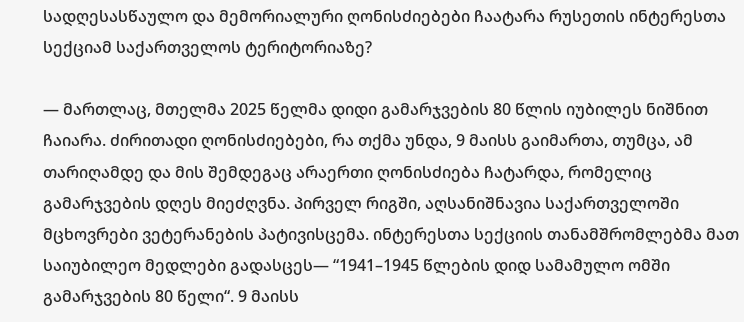სადღესასწაულო და მემორიალური ღონისძიებები ჩაატარა რუსეთის ინტერესთა სექციამ საქართველოს ტერიტორიაზე?

— მართლაც, მთელმა 2025 წელმა დიდი გამარჯვების 80 წლის იუბილეს ნიშნით ჩაიარა. ძირითადი ღონისძიებები, რა თქმა უნდა, 9 მაისს გაიმართა, თუმცა, ამ თარიღამდე და მის შემდეგაც არაერთი ღონისძიება ჩატარდა, რომელიც გამარჯვების დღეს მიეძღვნა. პირველ რიგში, აღსანიშნავია საქართველოში მცხოვრები ვეტერანების პატივისცემა. ინტერესთა სექციის თანამშრომლებმა მათ საიუბილეო მედლები გადასცეს— “1941–1945 წლების დიდ სამამულო ომში გამარჯვების 80 წელი“. 9 მაისს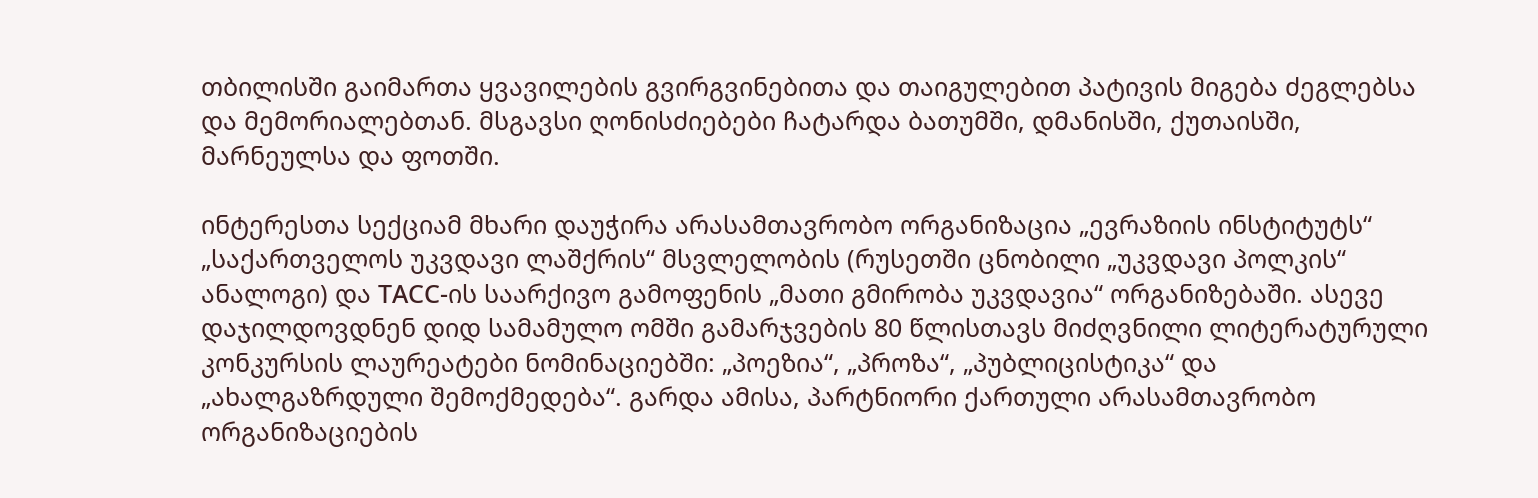თბილისში გაიმართა ყვავილების გვირგვინებითა და თაიგულებით პატივის მიგება ძეგლებსა და მემორიალებთან. მსგავსი ღონისძიებები ჩატარდა ბათუმში, დმანისში, ქუთაისში, მარნეულსა და ფოთში.

ინტერესთა სექციამ მხარი დაუჭირა არასამთავრობო ორგანიზაცია „ევრაზიის ინსტიტუტს“ „საქართველოს უკვდავი ლაშქრის“ მსვლელობის (რუსეთში ცნობილი „უკვდავი პოლკის“ ანალოგი) და ТАСС-ის საარქივო გამოფენის „მათი გმირობა უკვდავია“ ორგანიზებაში. ასევე დაჯილდოვდნენ დიდ სამამულო ომში გამარჯვების 80 წლისთავს მიძღვნილი ლიტერატურული კონკურსის ლაურეატები ნომინაციებში: „პოეზია“, „პროზა“, „პუბლიცისტიკა“ და „ახალგაზრდული შემოქმედება“. გარდა ამისა, პარტნიორი ქართული არასამთავრობო ორგანიზაციების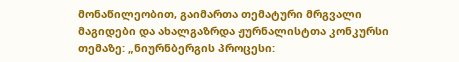მონაწილეობით, გაიმართა თემატური მრგვალი მაგიდები და ახალგაზრდა ჟურნალისტთა კონკურსი თემაზე: „ნიურნბერგის პროცესი: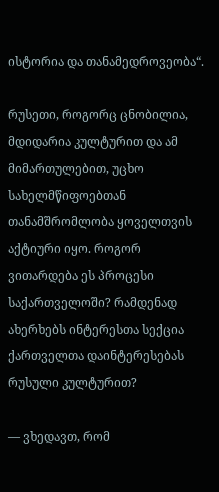ისტორია და თანამედროვეობა“.

რუსეთი, როგორც ცნობილია, მდიდარია კულტურით და ამ მიმართულებით, უცხო სახელმწიფოებთან თანამშრომლობა ყოველთვის აქტიური იყო. როგორ ვითარდება ეს პროცესი საქართველოში? რამდენად ახერხებს ინტერესთა სექცია ქართველთა დაინტერესებას რუსული კულტურით?

— ვხედავთ, რომ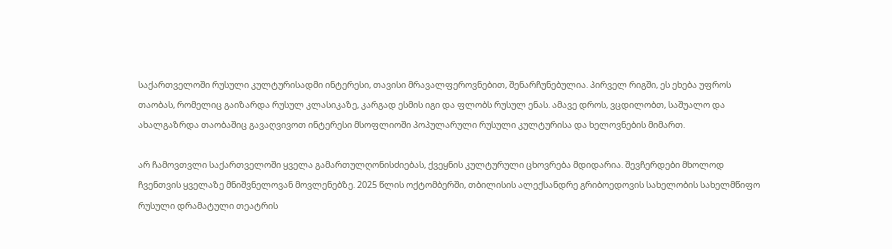საქართველოში რუსული კულტურისადმი ინტერესი, თავისი მრავალფეროვნებით, შენარჩუნებულია. პირველ რიგში, ეს ეხება უფროს თაობას, რომელიც გაიზარდა რუსულ კლასიკაზე, კარგად ესმის იგი და ფლობს რუსულ ენას. ამავე დროს, ვცდილობთ, საშუალო და ახალგაზრდა თაობაშიც გავაღვივოთ ინტერესი მსოფლიოში პოპულარული რუსული კულტურისა და ხელოვნების მიმართ.

არ ჩამოვთვლი საქართველოში ყველა გამართულღონისძიებას, ქვეყნის კულტურული ცხოვრება მდიდარია. შევჩერდები მხოლოდ ჩვენთვის ყველაზე მნიშვნელოვან მოვლენებზე. 2025 წლის ოქტომბერში, თბილისის ალექსანდრე გრიბოედოვის სახელობის სახელმწიფო რუსული დრამატული თეატრის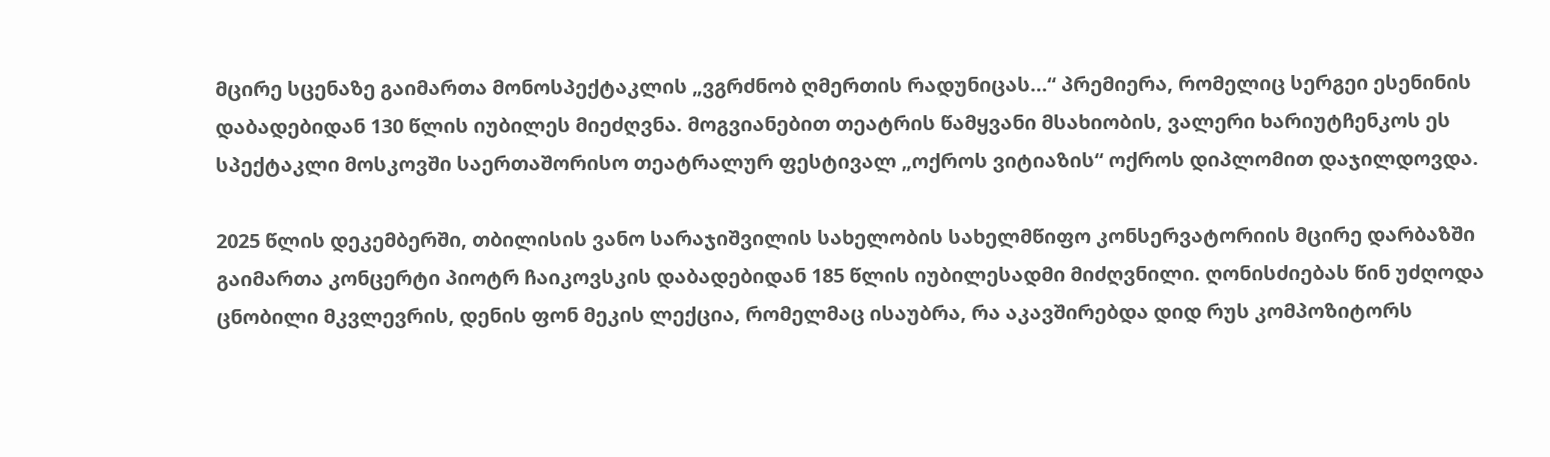მცირე სცენაზე გაიმართა მონოსპექტაკლის „ვგრძნობ ღმერთის რადუნიცას…“ პრემიერა, რომელიც სერგეი ესენინის დაბადებიდან 130 წლის იუბილეს მიეძღვნა. მოგვიანებით თეატრის წამყვანი მსახიობის, ვალერი ხარიუტჩენკოს ეს სპექტაკლი მოსკოვში საერთაშორისო თეატრალურ ფესტივალ „ოქროს ვიტიაზის“ ოქროს დიპლომით დაჯილდოვდა.

2025 წლის დეკემბერში, თბილისის ვანო სარაჯიშვილის სახელობის სახელმწიფო კონსერვატორიის მცირე დარბაზში გაიმართა კონცერტი პიოტრ ჩაიკოვსკის დაბადებიდან 185 წლის იუბილესადმი მიძღვნილი. ღონისძიებას წინ უძღოდა ცნობილი მკვლევრის, დენის ფონ მეკის ლექცია, რომელმაც ისაუბრა, რა აკავშირებდა დიდ რუს კომპოზიტორს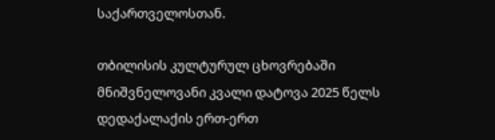საქართველოსთან.

თბილისის კულტურულ ცხოვრებაში მნიშვნელოვანი კვალი დატოვა 2025 წელს დედაქალაქის ერთ-ერთ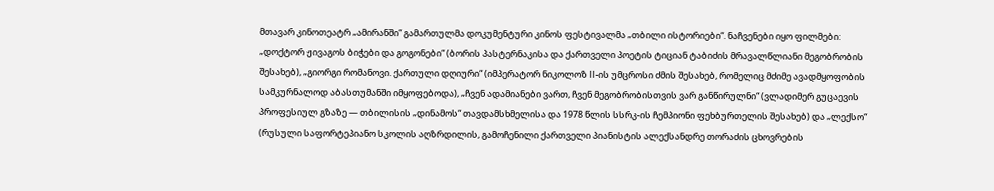მთავარ კინოთეატრ „ამირანში“ გამართულმა დოკუმენტური კინოს ფესტივალმა „თბილი ისტორიები“. ნაჩვენები იყო ფილმები: „დოქტორ ჟივაგოს ბიჭები და გოგონები“ (ბორის პასტერნაკისა და ქართველი პოეტის ტიციან ტაბიძის მრავალწლიანი მეგობრობის შესახებ), „გიორგი რომანოვი. ქართული დღიური“ (იმპერატორ ნიკოლოზ II-ის უმცროსი ძმის შესახებ, რომელიც მძიმე ავადმყოფობის სამკურნალოდ აბასთუმანში იმყოფებოდა), „ჩვენ ადამიანები ვართ, ჩვენ მეგობრობისთვის ვარ განწირულნი“ (ვლადიმერ გუცაევის პროფესიულ გზაზე — თბილისის „დინამოს“ თავდამსხმელისა და 1978 წლის სსრკ-ის ჩემპიონი ფეხბურთელის შესახებ) და „ლექსო“ (რუსული საფორტეპიანო სკოლის აღზრდილის, გამოჩენილი ქართველი პიანისტის ალექსანდრე თორაძის ცხოვრების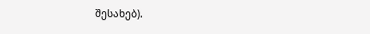შესახებ).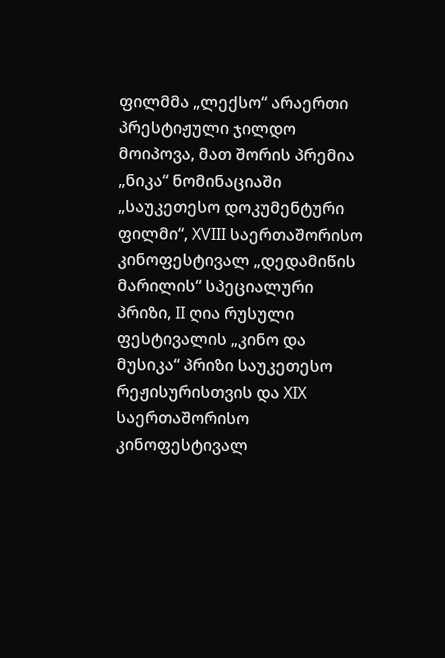ფილმმა „ლექსო“ არაერთი პრესტიჟული ჯილდო მოიპოვა, მათ შორის პრემია „ნიკა“ ნომინაციაში „საუკეთესო დოკუმენტური ფილმი“, XVIII საერთაშორისო კინოფესტივალ „დედამიწის მარილის“ სპეციალური პრიზი, II ღია რუსული ფესტივალის „კინო და მუსიკა“ პრიზი საუკეთესო რეჟისურისთვის და XIX საერთაშორისო კინოფესტივალ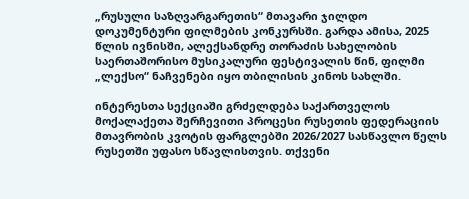„რუსული საზღვარგარეთის“ მთავარი ჯილდო დოკუმენტური ფილმების კონკურსში. გარდა ამისა, 2025 წლის ივნისში, ალექსანდრე თორაძის სახელობის საერთაშორისო მუსიკალური ფესტივალის წინ, ფილმი „ლექსო“ ნაჩვენები იყო თბილისის კინოს სახლში.

ინტერესთა სექციაში გრძელდება საქართველოს მოქალაქეთა შერჩევითი პროცესი რუსეთის ფედერაციის მთავრობის კვოტის ფარგლებში 2026/2027 სასწავლო წელს რუსეთში უფასო სწავლისთვის. თქვენი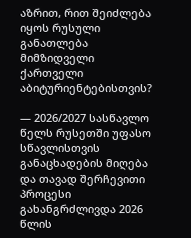აზრით, რით შეიძლება იყოს რუსული განათლება მიმზიდველი ქართველი აბიტურიენტებისთვის?

— 2026/2027 სასწავლო წელს რუსეთში უფასო სწავლისთვის განაცხადების მიღება და თავად შერჩევითი პროცესი გახანგრძლივდა 2026 წლის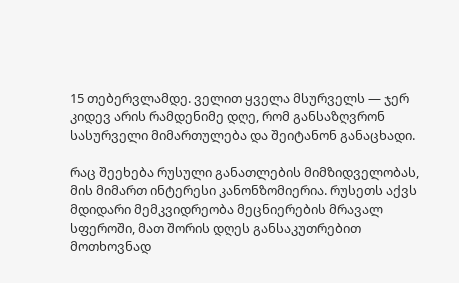15 თებერვლამდე. ველით ყველა მსურველს — ჯერ კიდევ არის რამდენიმე დღე, რომ განსაზღვრონ სასურველი მიმართულება და შეიტანონ განაცხადი.

რაც შეეხება რუსული განათლების მიმზიდველობას, მის მიმართ ინტერესი კანონზომიერია. რუსეთს აქვს მდიდარი მემკვიდრეობა მეცნიერების მრავალ სფეროში, მათ შორის დღეს განსაკუთრებით მოთხოვნად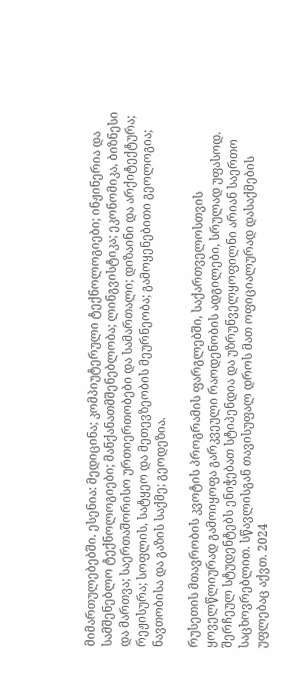მიმართულებებში. ესენია: მედიცინა; კომპიუტერული ტექნოლოგიები; ინჟინერია და სამშენებლო ტექნოლოგიები; მანქანათმშენებლობა; ლინგვისტიკა; ეკონომიკა, ბიზნესი და მართვა; საერთაშორისო ურთიერთობები და სამართალი; დიზაინი და არქიტექტურა; რეჟისურა; სოფლის, სატყეო და მეთევზეობის მეურნეობა; გამოყენებითი გეოლოგია; ნავთობისა და გაზის საქმე; გეოდეზია.

რუსეთის მთავრობის კვოტის პროგრამის ფარგლებში, საქართველოსთვის ყოველწლიურად გამოიყოფა გარკვეული რაოდენობის ადგილები, სრულად უფასოდ. შერჩეულ სტუდენტებს ენიჭებათ სტიპენდია და უზრუნველყოფილნი არიან საერთო საცხოვრებლით. სწავლისგან თავისუფალ დროს მათ ოფიციალურად დასაქმების უფლებაც აქვთ. 2024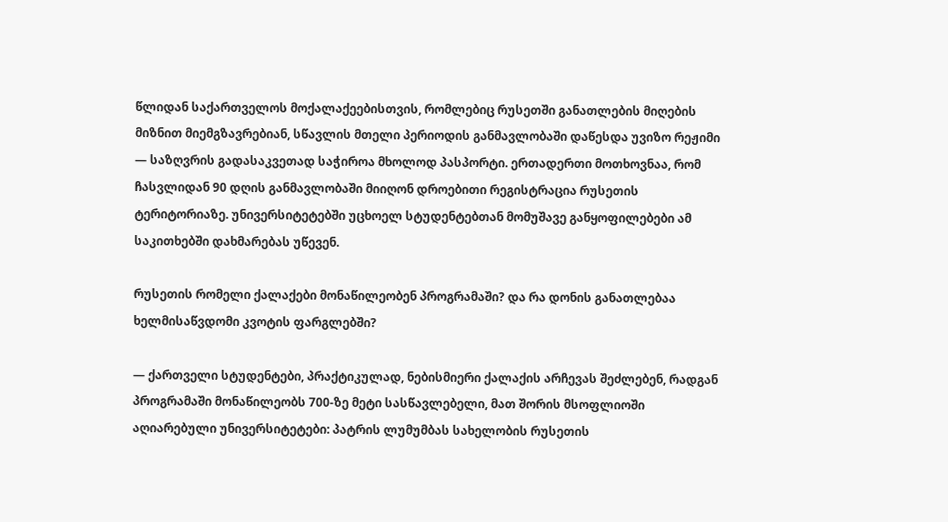წლიდან საქართველოს მოქალაქეებისთვის, რომლებიც რუსეთში განათლების მიღების მიზნით მიემგზავრებიან, სწავლის მთელი პერიოდის განმავლობაში დაწესდა უვიზო რეჟიმი — საზღვრის გადასაკვეთად საჭიროა მხოლოდ პასპორტი. ერთადერთი მოთხოვნაა, რომ ჩასვლიდან 90 დღის განმავლობაში მიიღონ დროებითი რეგისტრაცია რუსეთის ტერიტორიაზე. უნივერსიტეტებში უცხოელ სტუდენტებთან მომუშავე განყოფილებები ამ საკითხებში დახმარებას უწევენ.

რუსეთის რომელი ქალაქები მონაწილეობენ პროგრამაში? და რა დონის განათლებაა ხელმისაწვდომი კვოტის ფარგლებში?

— ქართველი სტუდენტები, პრაქტიკულად, ნებისმიერი ქალაქის არჩევას შეძლებენ, რადგან პროგრამაში მონაწილეობს 700-ზე მეტი სასწავლებელი, მათ შორის მსოფლიოში აღიარებული უნივერსიტეტები: პატრის ლუმუმბას სახელობის რუსეთის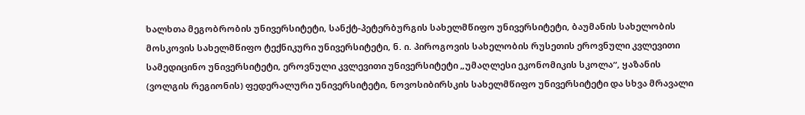ხალხთა მეგობრობის უნივერსიტეტი, სანქტ-პეტერბურგის სახელმწიფო უნივერსიტეტი, ბაუმანის სახელობის მოსკოვის სახელმწიფო ტექნიკური უნივერსიტეტი, ნ. ი. პიროგოვის სახელობის რუსეთის ეროვნული კვლევითი სამედიცინო უნივერსიტეტი, ეროვნული კვლევითი უნივერსიტეტი „უმაღლესი ეკონომიკის სკოლა“, ყაზანის (ვოლგის რეგიონის) ფედერალური უნივერსიტეტი, ნოვოსიბირსკის სახელმწიფო უნივერსიტეტი და სხვა მრავალი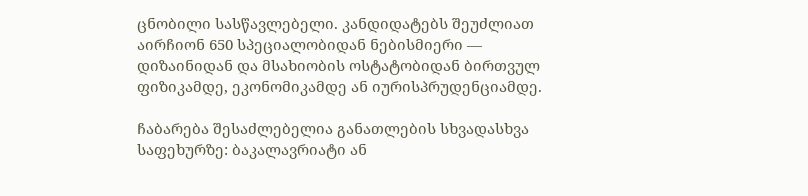ცნობილი სასწავლებელი. კანდიდატებს შეუძლიათ აირჩიონ 650 სპეციალობიდან ნებისმიერი — დიზაინიდან და მსახიობის ოსტატობიდან ბირთვულ ფიზიკამდე, ეკონომიკამდე ან იურისპრუდენციამდე.

ჩაბარება შესაძლებელია განათლების სხვადასხვა საფეხურზე: ბაკალავრიატი ან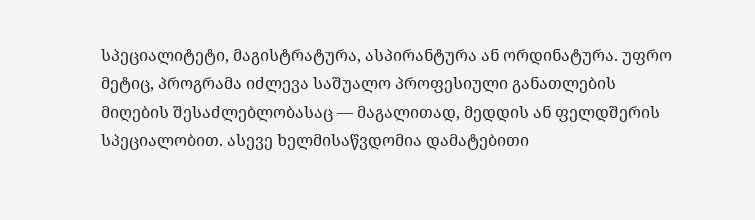სპეციალიტეტი, მაგისტრატურა, ასპირანტურა ან ორდინატურა. უფრო მეტიც, პროგრამა იძლევა საშუალო პროფესიული განათლების მიღების შესაძლებლობასაც — მაგალითად, მედდის ან ფელდშერის სპეციალობით. ასევე ხელმისაწვდომია დამატებითი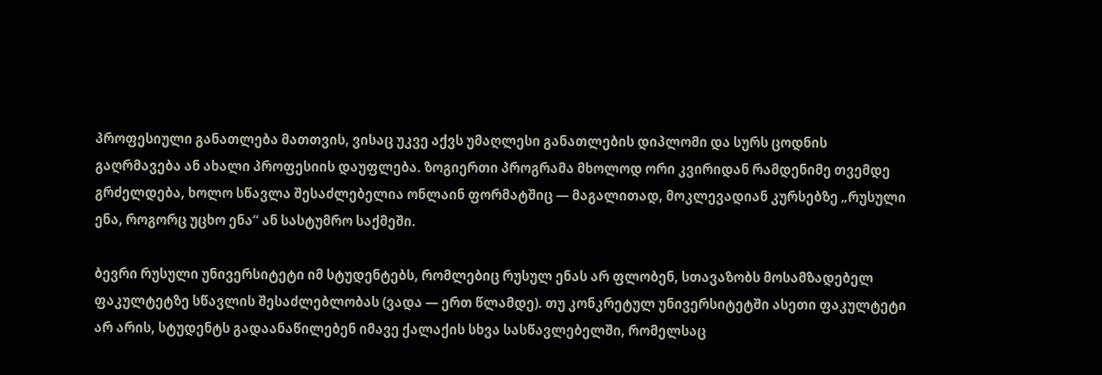პროფესიული განათლება მათთვის, ვისაც უკვე აქვს უმაღლესი განათლების დიპლომი და სურს ცოდნის გაღრმავება ან ახალი პროფესიის დაუფლება. ზოგიერთი პროგრამა მხოლოდ ორი კვირიდან რამდენიმე თვემდე გრძელდება, ხოლო სწავლა შესაძლებელია ონლაინ ფორმატშიც — მაგალითად, მოკლევადიან კურსებზე „რუსული ენა, როგორც უცხო ენა“ ან სასტუმრო საქმეში.

ბევრი რუსული უნივერსიტეტი იმ სტუდენტებს, რომლებიც რუსულ ენას არ ფლობენ, სთავაზობს მოსამზადებელ ფაკულტეტზე სწავლის შესაძლებლობას (ვადა — ერთ წლამდე). თუ კონკრეტულ უნივერსიტეტში ასეთი ფაკულტეტი არ არის, სტუდენტს გადაანაწილებენ იმავე ქალაქის სხვა სასწავლებელში, რომელსაც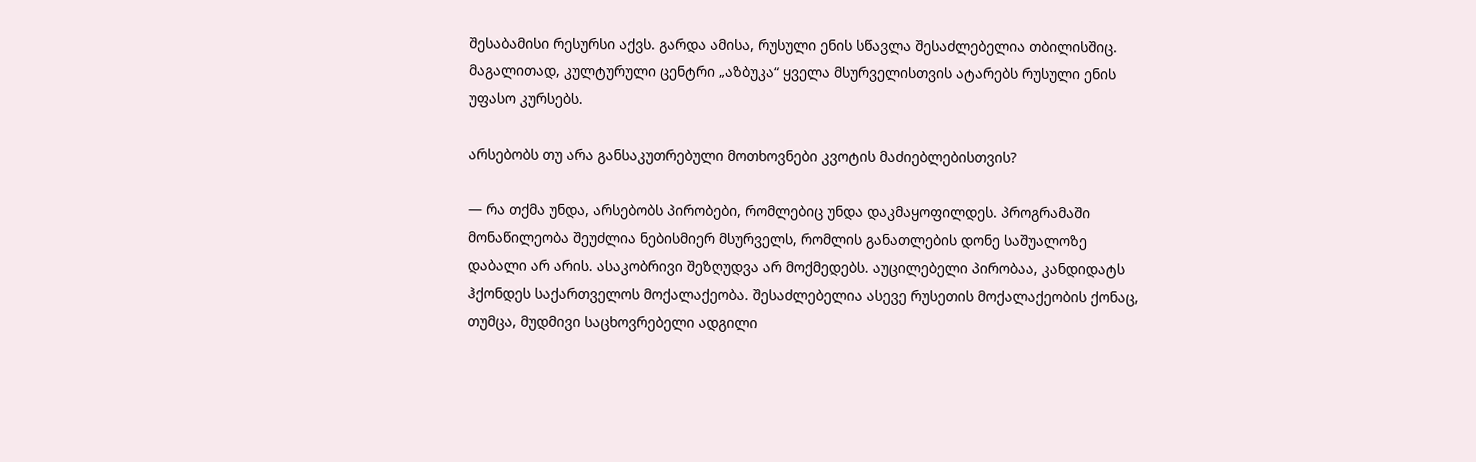შესაბამისი რესურსი აქვს. გარდა ამისა, რუსული ენის სწავლა შესაძლებელია თბილისშიც. მაგალითად, კულტურული ცენტრი „აზბუკა“ ყველა მსურველისთვის ატარებს რუსული ენის უფასო კურსებს.

არსებობს თუ არა განსაკუთრებული მოთხოვნები კვოტის მაძიებლებისთვის?

— რა თქმა უნდა, არსებობს პირობები, რომლებიც უნდა დაკმაყოფილდეს. პროგრამაში მონაწილეობა შეუძლია ნებისმიერ მსურველს, რომლის განათლების დონე საშუალოზე დაბალი არ არის. ასაკობრივი შეზღუდვა არ მოქმედებს. აუცილებელი პირობაა, კანდიდატს ჰქონდეს საქართველოს მოქალაქეობა. შესაძლებელია ასევე რუსეთის მოქალაქეობის ქონაც, თუმცა, მუდმივი საცხოვრებელი ადგილი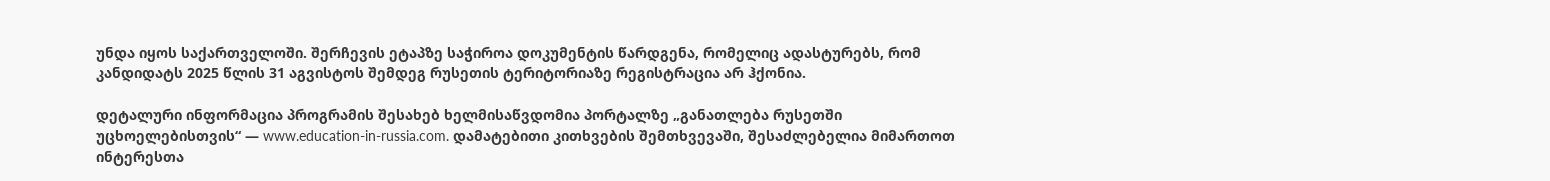უნდა იყოს საქართველოში. შერჩევის ეტაპზე საჭიროა დოკუმენტის წარდგენა, რომელიც ადასტურებს, რომ კანდიდატს 2025 წლის 31 აგვისტოს შემდეგ რუსეთის ტერიტორიაზე რეგისტრაცია არ ჰქონია.

დეტალური ინფორმაცია პროგრამის შესახებ ხელმისაწვდომია პორტალზე „განათლება რუსეთში უცხოელებისთვის“ — www.education-in-russia.com. დამატებითი კითხვების შემთხვევაში, შესაძლებელია მიმართოთ ინტერესთა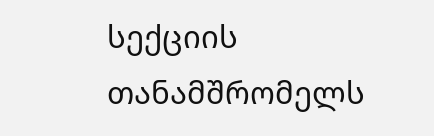სექციის თანამშრომელს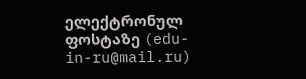ელექტრონულ ფოსტაზე (edu-in-ru@mail.ru)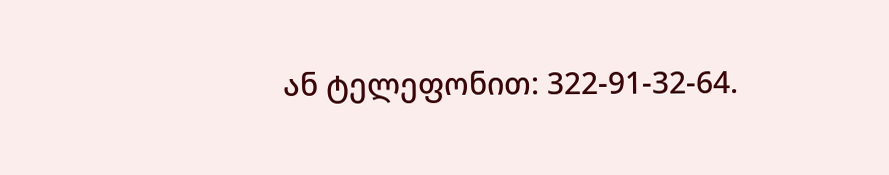ან ტელეფონით: 322-91-32-64.